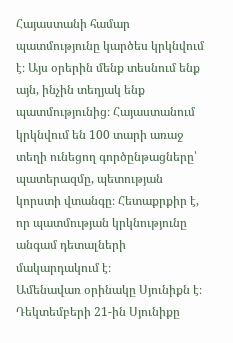Հայաստանի համար պատմությունը կարծես կրկնվում է։ Այս օրերին մենք տեսնում ենք այն, ինչին տեղյակ ենք պատմությունից։ Հայաստանում կրկնվում են 100 տարի առաջ տեղի ունեցող գործընթացները՝ պատերազմը, պետության կորստի վտանգը։ Հետաքրքիր է, որ պատմության կրկնությունը անգամ դետալների մակարդակում է։
Ամենավառ օրինակը Սյունիքն է։ Դեկտեմբերի 21-ին Սյունիքը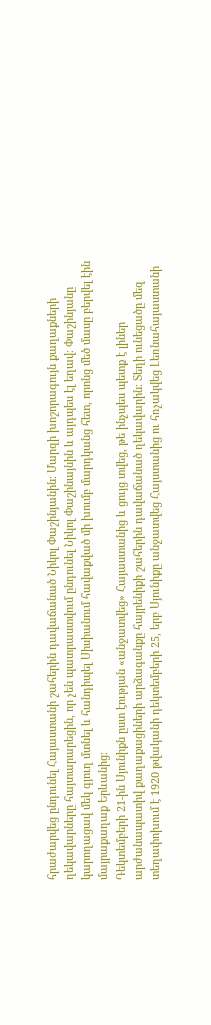հրաժարվեց ընդունել Հայաստանի շահերին դավաճանած Նիկոլ Փաշինյանին։ Մարզի խոշորագույն քաղաքների ղեկավարները հայտարարեցին, որ չեն պատրաստվում ընդունել Նիկոլ Փաշինայնին և այդպես էլ եղավ։ Փաշինյանը կարողացավ մեկ գյուղ մտնել և հանդիպել Սիսիանում հավաքված մի խումբ մարդկանց հետ, որոնց մեծ մասը բերվել էին մայրաքաղաք Երևանից։
Դեկտեմբերի 21-ին Սյունիքն ըստ էության «անջատվեց» Հայաստանից և ցույց տվեց, թե ինչպես պետք է լիներ արժանապատիվ քաղաքացիների արձագանքը հայրենիքի շահերին դավաճանած ղեկավարին։ Տեղի ունեցածը մեզ տեղափոխում է 1920 թվականի դեկտեմբերի 25, երբ Սյունիքը անջատվեց Հայստանից ու հռչակվեց Լեռնահայաստանի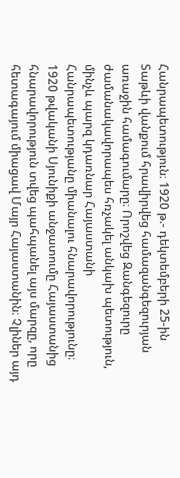Հանրապետություն։ 1920 թ.- դեկտեմբերի 25-ին Տաթևի վանքում հրավիրվեց համազանգեզուրյան առաջին համագումարը։ Որոշվեց Զանգեզուրը ժամանակավորապես հռչակել անկախ պետություն, մինչև պարզ կդառնար Հայաստանի Հանրապետությանը միանալու հնարավորությունը։
1920 թվականի Սյունիքի անջատումը Հայաստանից հնարավորություն տվեց պահպանել այս մարզը, որը հետագայում միացավ Մայր Հայաստանին։ Չլիներ այդ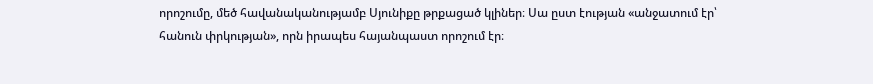որոշումը, մեծ հավանականությամբ Սյունիքը թրքացած կլիներ։ Սա ըստ էության «անջատում էր՝ հանուն փրկության», որն իրապես հայանպաստ որոշում էր։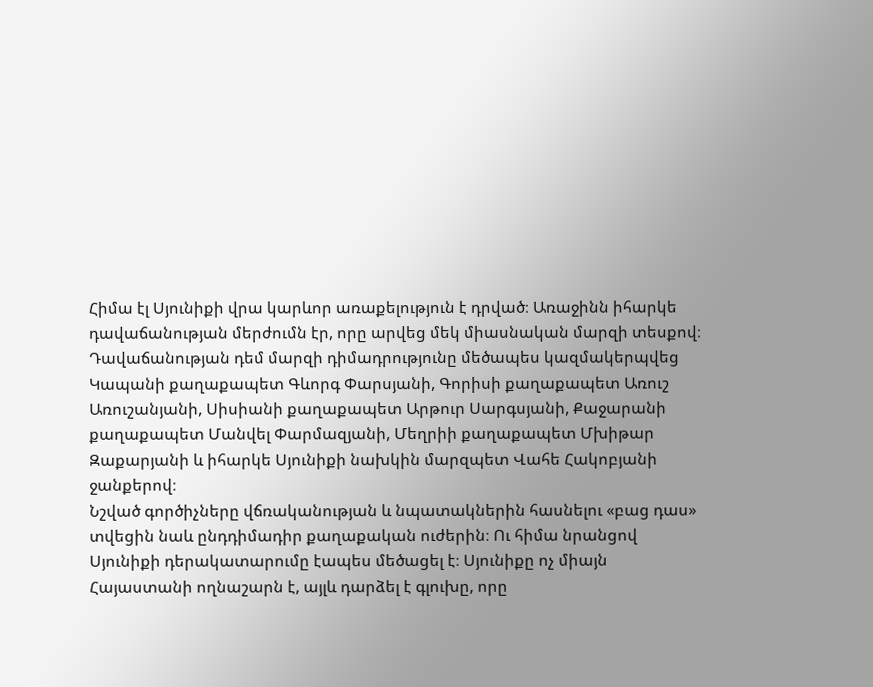Հիմա էլ Սյունիքի վրա կարևոր առաքելություն է դրված։ Առաջինն իհարկե դավաճանության մերժումն էր, որը արվեց մեկ միասնական մարզի տեսքով։ Դավաճանության դեմ մարզի դիմադրությունը մեծապես կազմակերպվեց Կապանի քաղաքապետ Գևորգ Փարսյանի, Գորիսի քաղաքապետ Առուշ Առուշանյանի, Սիսիանի քաղաքապետ Արթուր Սարգսյանի, Քաջարանի քաղաքապետ Մանվել Փարմազյանի, Մեղրիի քաղաքապետ Մխիթար Զաքարյանի և իհարկե Սյունիքի նախկին մարզպետ Վահե Հակոբյանի ջանքերով։
Նշված գործիչները վճռականության և նպատակներին հասնելու «բաց դաս» տվեցին նաև ընդդիմադիր քաղաքական ուժերին։ Ու հիմա նրանցով Սյունիքի դերակատարումը էապես մեծացել է։ Սյունիքը ոչ միայն Հայաստանի ողնաշարն է, այլև դարձել է գլուխը, որը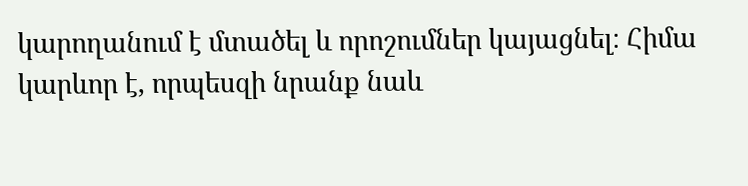կարողանում է մտածել և որոշումներ կայացնել։ Հիմա կարևոր է, որպեսզի նրանք նաև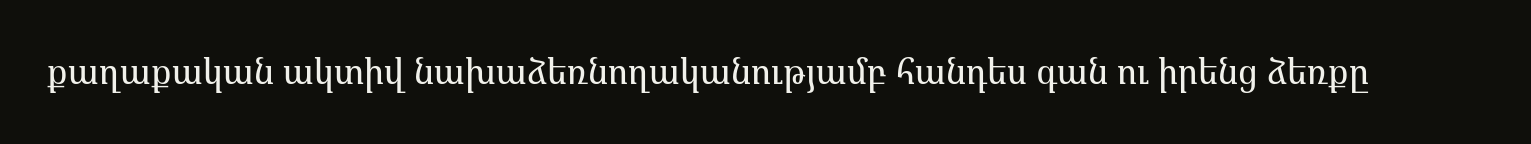քաղաքական ակտիվ նախաձեռնողականությամբ հանդես գան ու իրենց ձեռքը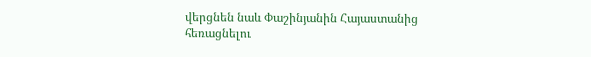վերցնեն նաև Փաշինյանին Հայաստանից հեռացնելու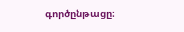գործընթացը։